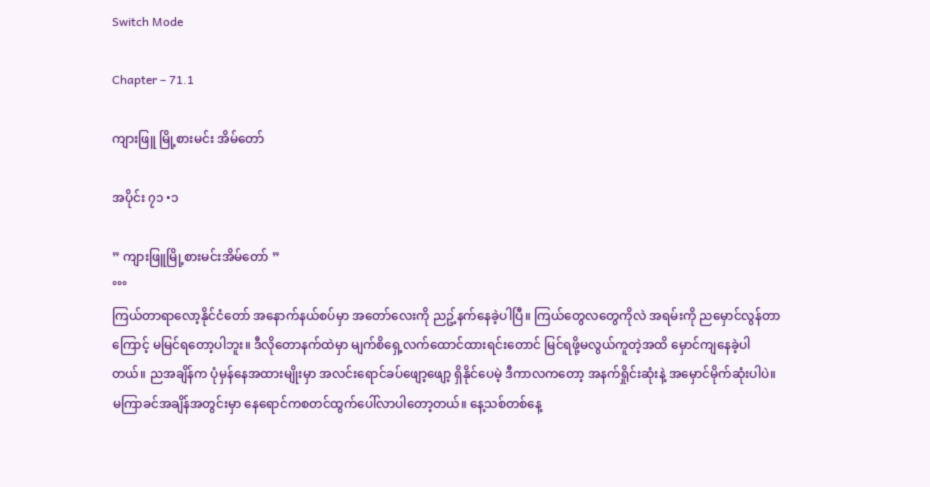Switch Mode

Chapter – 71.1

ကျားဖြူ မြို့စားမင်း အိမ်တော်

အပိုင်း ၇၁ •၁

” ကျားဖြူမြို့စားမင်းအိမ်တော် ”
°°°
ကြယ်တာရာလော့နိုင်ငံတော် အနောက်နယ်စပ်မှာ အတော်လေးကို ညဥ့်နက်နေခဲ့ပါပြီ။ ကြယ်တွေလတွေကိုလဲ အရမ်းကို ညမှောင်လွန်တာကြောင့် မမြင်ရတော့ပါဘူး။ ဒီလိုတောနက်ထဲမှာ မျက်စိရှေ့လက်ထောင်ထားရင်းတောင် မြင်ရဖို့မလွယ်ကူတဲ့အထိ မှောင်ကျနေခဲ့ပါတယ်။ ညအချိန်က ပုံမှန်နေအထားမျိုးမှာ အလင်းရောင်ခပ်ဖျော့ဖျော့ ရှိနိုင်ပေမဲ့ ဒီကာလကတော့ အနက်ရှိုင်းဆုံးနဲ့ အမှောင်မိုက်ဆုံးပါပဲ။ မကြာခင်အချိန်အတွင်းမှာ နေရောင်ကစတင်ထွက်ပေါ်လာပါတော့တယ်။ နေ့သစ်တစ်နေ့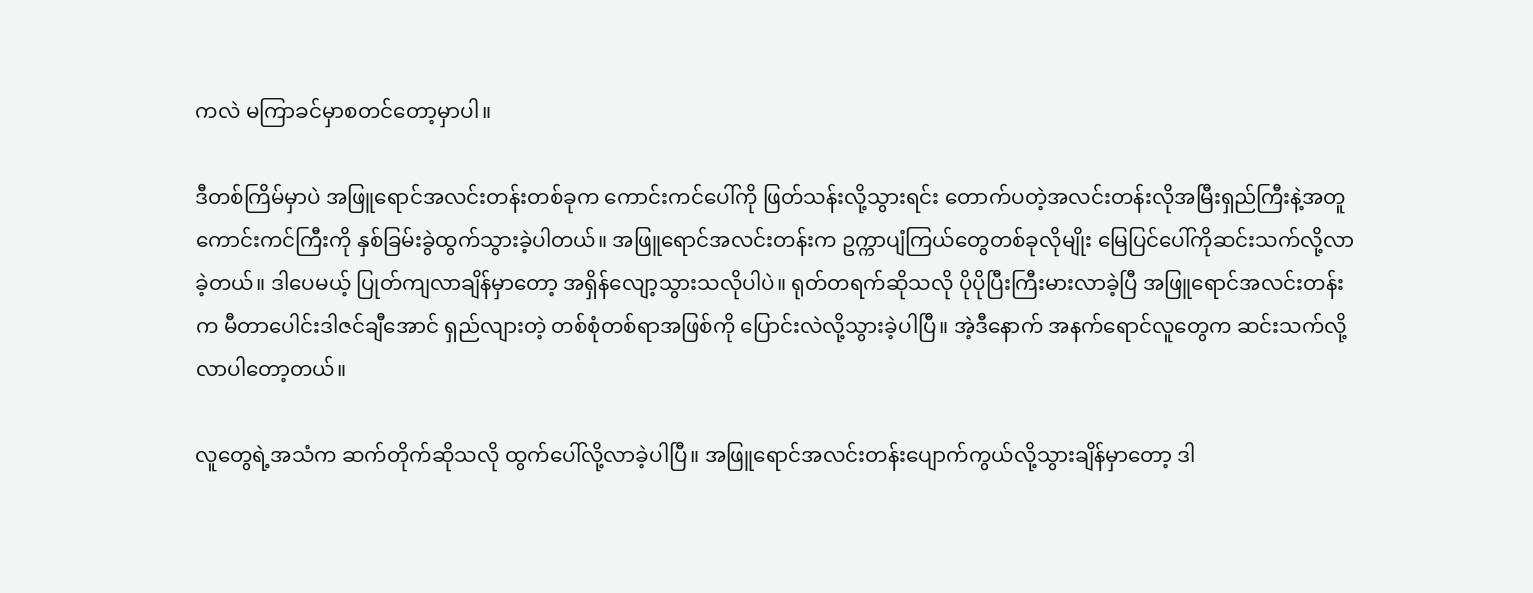ကလဲ မကြာခင်မှာစတင်တော့မှာပါ။

ဒီတစ်ကြိမ်မှာပဲ အဖြူရောင်အလင်းတန်းတစ်ခုက ကောင်းကင်ပေါ်ကို ဖြတ်သန်းလို့သွားရင်း တောက်ပတဲ့အလင်းတန်းလိုအမြီးရှည်ကြီးနဲ့အတူ ကောင်းကင်ကြီးကို နှစ်ခြမ်းခွဲထွက်သွားခဲ့ပါတယ်။ အဖြူရောင်အလင်းတန်းက ဥက္ကာပျံကြယ်တွေတစ်ခုလိုမျိုး မြေပြင်ပေါ်ကိုဆင်းသက်လို့လာခဲ့တယ်။ ဒါပေမယ့် ပြုတ်ကျလာချိန်မှာတော့ အရှိန်လျော့သွားသလိုပါပဲ။ ရုတ်တရက်ဆိုသလို ပိုပိုပြီးကြီးမားလာခဲ့ပြီ အဖြူရောင်အလင်းတန်းက မီတာပေါင်းဒါဇင်ချီအောင် ရှည်လျားတဲ့ တစ်စုံတစ်ရာအဖြစ်ကို ပြောင်းလဲလို့သွားခဲ့ပါပြီ။ အဲ့ဒီနောက် အနက်ရောင်လူတွေက ဆင်းသက်လို့လာပါတော့တယ်။

လူတွေရဲ့အသံက ဆက်တိုက်ဆိုသလို ထွက်ပေါ်လို့လာခဲ့ပါပြီ။ အဖြူရောင်အလင်းတန်းပျောက်ကွယ်လို့သွားချိန်မှာတော့ ဒါ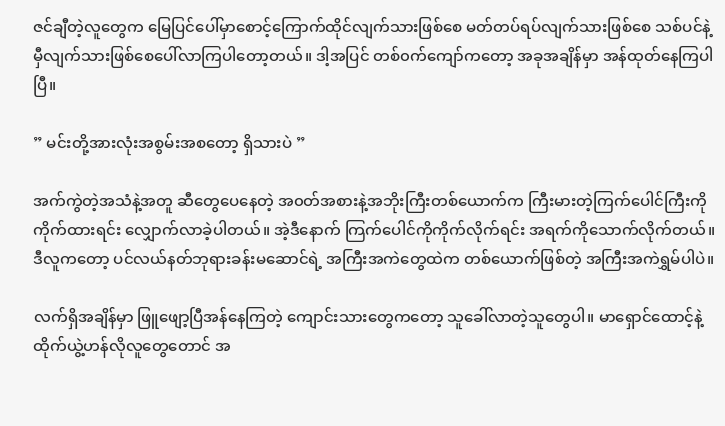ဇင်ချီတဲ့လူတွေက မြေပြင်ပေါ်မှာစောင့်ကြောက်ထိုင်လျက်သားဖြစ်စေ မတ်တပ်ရပ်လျက်သားဖြစ်စေ သစ်ပင်နဲ့မှီလျက်သားဖြစ်စေပေါ်လာကြပါတော့တယ်။ ဒါ့အပြင် တစ်၀က်ကျော်ကတော့ အခုအချိန်မှာ အန်ထုတ်နေကြပါပြီ။

” မင်းတို့အားလုံးအစွမ်းအစတော့ ရှိသားပဲ ”

အက်ကွဲတဲ့အသံနဲ့အတူ ဆီတွေပေနေတဲ့ အ၀တ်အစားနဲ့အဘိုးကြီးတစ်ယောက်က ကြီးမားတဲ့ကြက်ပေါင်ကြီးကို ကိုက်ထားရင်း လျှောက်လာခဲ့ပါတယ်။ အဲ့ဒီနောက် ကြက်ပေါင်ကိုကိုက်လိုက်ရင်း အရက်ကိုသောက်လိုက်တယ်။ ဒီလူကတော့ ပင်လယ်နတ်ဘုရားခန်းမဆောင်ရဲ့ အကြီးအကဲတွေထဲက တစ်ယောက်ဖြစ်တဲ့ အကြီးအကဲရွှမ်ပါပဲ။

လက်ရှိအချိန်မှာ ဖြူဖျော့ပြီအန်နေကြတဲ့ ကျောင်းသားတွေကတော့ သူခေါ်လာတဲ့သူတွေပါ။ မာရှောင်ထောင့်နဲ့ ထိုက်ယွဲ့ဟန်လိုလူတွေတောင် အ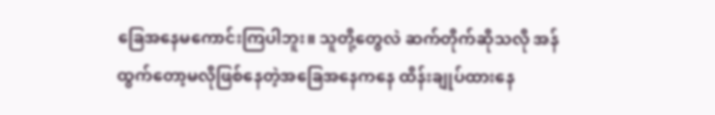ခြေအနေမကောင်းကြပါဘူး။ သူတို့တွေလဲ ဆက်တိုက်ဆိုသလို အန်ထွက်တော့မလိုဖြစ်နေတဲ့အခြေအနေကနေ ထိန်းချုပ်ထားနေ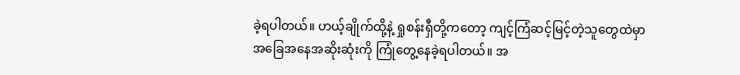ခဲ့ရပါတယ်။ ဟယ့်ချိုက်ထို့နဲ့ ရှုစန်းရှီတို့ကတော့ ကျင့်ကြံဆင့်မြင့်တဲ့သူတွေထဲမှာ အခြေအနေအဆိုးဆုံးကို ကြုံတွေ့နေခဲ့ရပါတယ်။ အ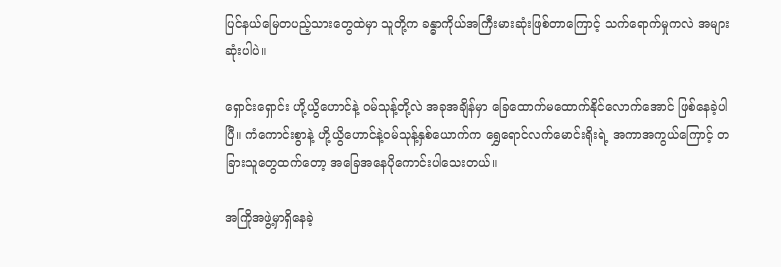ပြင်နယ်မြေတပည့်သားတွေထဲမှာ သူတို့က ခန္ဓာကိုယ်အကြီးမားဆုံးဖြစ်တာကြောင့် သက်ရောက်မှုကလဲ အများဆုံးပါပဲ။

ရှောင်းရှောင်း ဟို့ယွိဟောင်နဲ့ ၀မ်သုန့်တို့လဲ အခုအချိန်မှာ ခြေထောက်မထောက်နိုင်လောက်အောင် ဖြစ်နေခဲ့ပါပြီ။ ကံကောင်းစွာနဲ့ ဟို့ယွိဟောင်နဲ့၀မ်သုန့်နှစ်ယောက်က ရွှေရောင်လက်မောင်းရိုးရဲ့ အကာအကွယ်ကြောင့် တခြားသူတွေထက်တော့ အခြေအနေပိုကောင်းပါသေးတယ်။

အကြိုအဖွဲ့မှာရှိနေခဲ့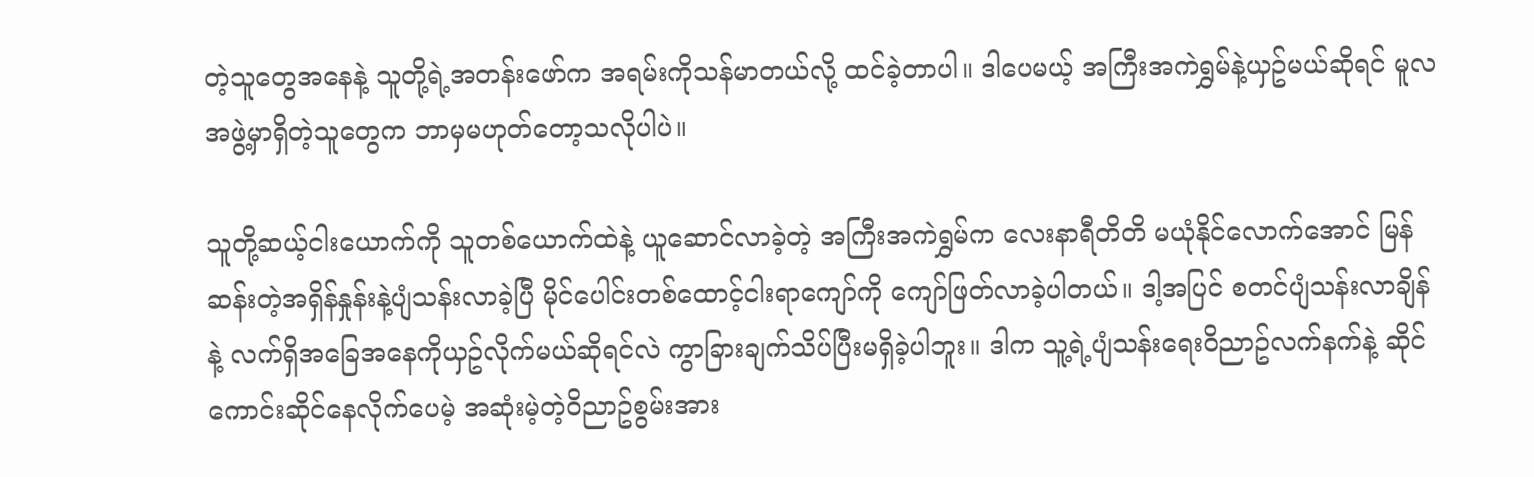တဲ့သူတွေအနေနဲ့ သူတို့ရဲ့အတန်းဖော်က အရမ်းကိုသန်မာတယ်လို့ ထင်ခဲ့တာပါ။ ဒါပေမယ့် အကြီးအကဲရွှမ်နဲ့ယှဥ်မယ်ဆိုရင် မူလအဖွဲ့မှာရှိတဲ့သူတွေက ဘာမှမဟုတ်တော့သလိုပါပဲ။

သူတို့ဆယ့်ငါးယောက်ကို သူတစ်ယောက်ထဲနဲ့ ယူဆောင်လာခဲ့တဲ့ အကြီးအကဲရွှမ်က လေးနာရီတိတိ မယုံနိုင်လောက်အောင် မြန်ဆန်းတဲ့အရှိန်နှုန်းနဲ့ပျံသန်းလာခဲ့ပြီ မိုင်ပေါင်းတစ်ထောင့်ငါးရာကျော်ကို ကျော်ဖြတ်လာခဲ့ပါတယ်။ ဒါ့အပြင် စတင်ပျံသန်းလာချိန်နဲ့ လက်ရှိအခြေအနေကိုယှဥ်လိုက်မယ်ဆိုရင်လဲ ကွာခြားချက်သိပ်ပြီးမရှိခဲ့ပါဘူး။ ဒါက သူ့ရဲ့ပျံသန်းရေး၀ိညာဥ်လက်နက်နဲ့ ဆိုင်ကောင်းဆိုင်နေလိုက်ပေမဲ့ အဆုံးမဲ့တဲ့၀ိညာဥ်စွမ်းအား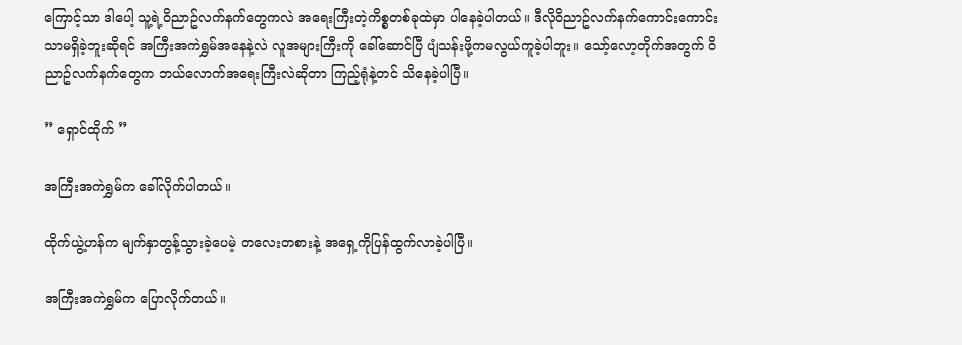ကြောင့်သာ ဒါပေါ့ သူ့ရဲ့၀ိညာဥ်လက်နက်တွေကလဲ အရေးကြီးတဲ့ကိစ္စတစ်ခုထဲမှာ ပါနေခဲ့ပါတယ်။ ဒီလို၀ိညာဥ်လက်နက်ကောင်းကောင်းသာမရှိခဲ့ဘူးဆိုရင် အကြီးအကဲရွှမ်အနေနဲ့လဲ လူအများကြီးကို ခေါ်ဆောင်ပြီ ပျံသန်းဖို့ကမလွယ်ကူခဲ့ပါဘူး။ သော့်လော့တိုက်အတွက် ၀ိညာဥ်လက်နက်တွေက ဘယ်လောက်အရေးကြီးလဲဆိုတာ ကြည့်ရုံနဲ့တင် သိနေခဲ့ပါပြီ။

” ရှောင်ထိုက် ”

အကြီးအကဲရွှမ်က ခေါ်လိုက်ပါတယ်။

ထိုက်ယွဲ့ဟန်က မျက်နှာတွန့်သွားခဲ့ပေမဲ့ တလေးတစားနဲ့ အရှေ့ကိုပြန်ထွက်လာခဲ့ပါပြီ။

အကြီးအကဲရွှမ်က ပြောလိုက်တယ်။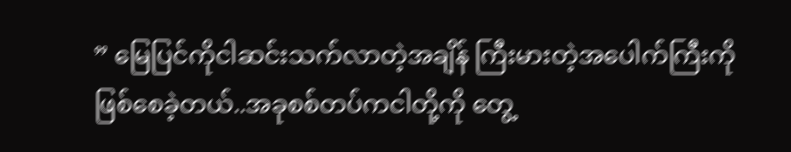” မြေပြင်ကိုငါဆင်းသက်လာတဲ့အချိန် ကြီးမားတဲ့အပေါက်ကြီးကို ဖြစ်စေခဲ့တယ်..အခုစစ်တပ်ကငါတို့ကို တွေ့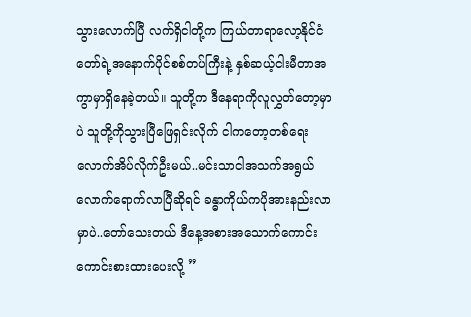သွားလောက်ပြီ လက်ရှိငါတို့က ကြယ်တာရာလော့နိုင်ငံတော်ရဲ့အနောက်ပိုင်စစ်တပ်ကြီးနဲ့ နှစ်ဆယ့်ငါးမီတာအကွာမှာရှိနေခဲ့တယ်။ သူတို့က ဒီနေရာကိုလူလွှတ်တော့မှာပဲ သူတို့ကိုသွားပြီဖြေရှင်းလိုက် ငါကတော့တစ်ရေးလောက်အိပ်လိုက်ဦးမယ်..မင်းသာငါအသက်အရွယ်လောက်ရောက်လာပြီဆိုရင် ခန္ဓာကိုယ်ကပိုအားနည်းလာမှာပဲ..တော်သေးတယ် ဒီနေ့အစားအသောက်ကောင်းကောင်းစားထားပေးလို့ ”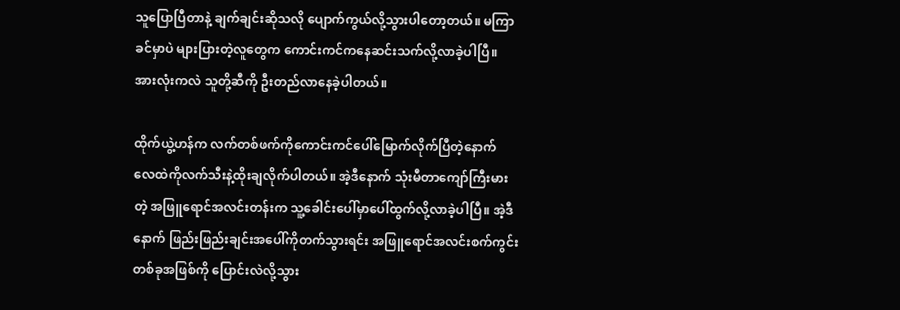သူပြောပြီတာနဲ့ ချက်ချင်းဆိုသလို ပျောက်ကွယ်လို့သွားပါတော့တယ်။ မကြာခင်မှာပဲ များပြားတဲ့လူတွေက ကောင်းကင်ကနေဆင်းသက်လို့လာခဲ့ပါပြီ။ အားလုံးကလဲ သူတို့ဆီကို ဦးတည်လာနေခဲ့ပါတယ်။

ထိုက်ယွဲ့ဟန်က လက်တစ်ဖက်ကိုကောင်းကင်ပေါ်မြောက်လိုက်ပြီတဲ့နောက် လေထဲကိုလက်သီးနဲ့ထိုးချလိုက်ပါတယ်။ အဲ့ဒီနောက် သုံးမီတာကျော်ကြီးမားတဲ့ အဖြူရောင်အလင်းတန်းက သူ့ခေါင်းပေါ်မှာပေါ်ထွက်လို့လာခဲ့ပါပြီ။ အဲ့ဒီနောက် ဖြည်းဖြည်းချင်းအပေါ်ကိုတက်သွားရင်း အဖြူရောင်အလင်းစက်ကွင်းတစ်ခုအဖြစ်ကို ပြောင်းလဲလို့သွား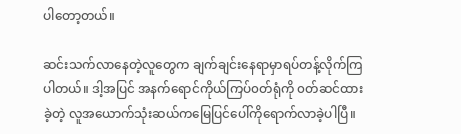ပါတော့တယ်။

ဆင်းသက်လာနေတဲ့လူတွေက ချက်ချင်းနေရာမှာရပ်တန့်လိုက်ကြပါတယ်။ ဒါ့အပြင် အနက်ရောင်ကိုယ်ကြပ်၀တ်ရုံကို ၀တ်ဆင်ထားခဲ့တဲ့ လူအယောက်သုံးဆယ်ကမြေပြင်ပေါ်ကိုရောက်လာခဲ့ပါပြီ။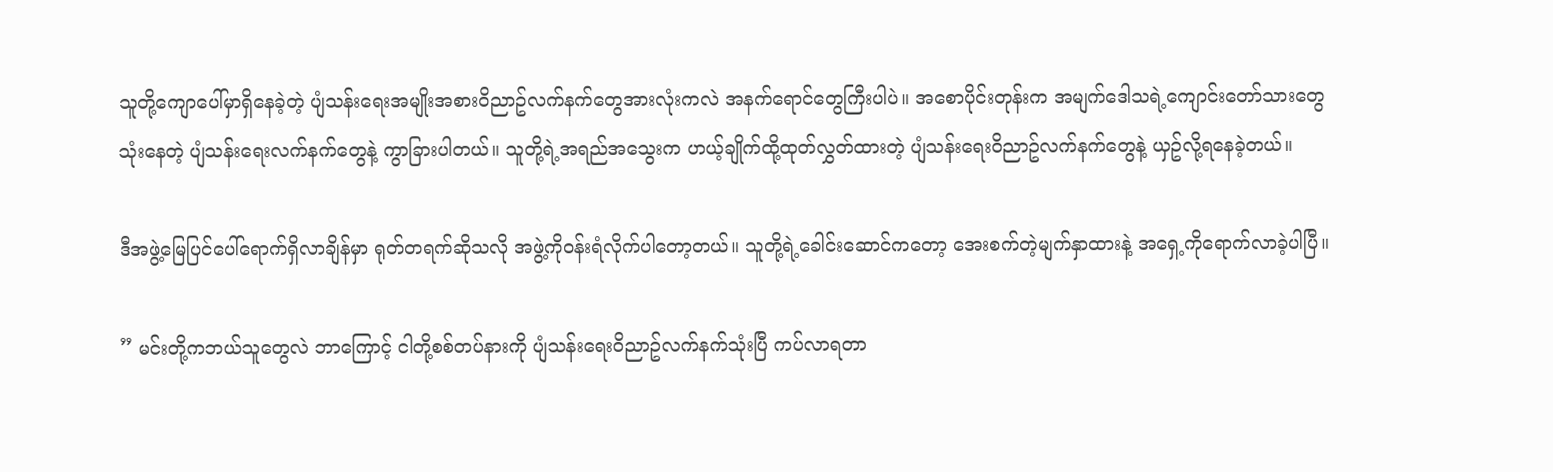သူတို့ကျောပေါ်မှာရှိနေခဲ့တဲ့ ပျံသန်းရေးအမျိုးအစား၀ိညာဥ်လက်နက်တွေအားလုံးကလဲ အနက်ရောင်တွေကြီးပါပဲ။ အစောပိုင်းတုန်းက အမျက်ဒေါသရဲ့ကျောင်းတော်သားတွေသုံးနေတဲ့ ပျံသန်းရေးလက်နက်တွေနဲ့ ကွာခြားပါတယ်။ သူတို့ရဲ့အရည်အသွေးက ဟယ့်ချိုက်ထို့ထုတ်လွှတ်ထားတဲ့ ပျံသန်းရေး၀ိညာဥ်လက်နက်တွေနဲ့ ယှဥ်လို့ရနေခဲ့တယ်။

ဒီအဖွဲ့မြေပြင်ပေါ်ရောက်ရှိလာချိန်မှာ ရုတ်တရက်ဆိုသလို အဖွဲ့ကို၀န်းရံလိုက်ပါတော့တယ်။ သူတို့ရဲ့ခေါင်းဆောင်ကတော့ အေးစက်တဲ့မျက်နှာထားနဲ့ အရှေ့ကိုရောက်လာခဲ့ပါပြီ။

” မင်းတို့ကဘယ်သူတွေလဲ ဘာကြောင့် ငါတို့စစ်တပ်နားကို ပျံသန်းရေး၀ိညာဥ်လက်နက်သုံးပြီ ကပ်လာရတာ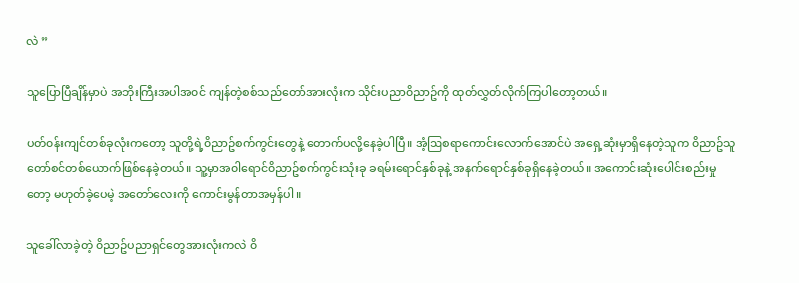လဲ ”

သူပြောပြီချိန်မှာပဲ အဘိုးကြီးအပါအ၀င် ကျန်တဲ့စစ်သည်တော်အားလုံးက သိုင်းပညာ၀ိညာဥ်ကို ထုတ်လွှတ်လိုက်ကြပါတော့တယ်။

ပတ်၀န်းကျင်တစ်ခုလုံးကတော့ သူတို့ရဲ့၀ိညာဥ်စက်ကွင်းတွေနဲ့ တောက်ပလို့နေခဲ့ပါပြီ။ အံ့ဩစရာကောင်းလောက်အောင်ပဲ အရှေ့ဆုံးမှာရှိနေတဲ့သူက ၀ိညာဥ်သူတော်စင်တစ်ယောက်ဖြစ်နေခဲ့တယ်။ သူ့မှာအ၀ါရောင်၀ိညာဥ်စက်ကွင်းသုံးခု ခရမ်းရောင်နှစ်ခုနဲ့ အနက်ရောင်နှစ်ခုရှိနေခဲ့တယ်။ အကောင်းဆုံးပေါင်းစည်းမှုတော့ မဟုတ်ခဲ့ပေမဲ့ အတော်လေးကို ကောင်းမွန်တာအမှန်ပါ။

သူခေါ်လာခဲ့တဲ့ ၀ိညာဥ်ပညာရှင်တွေအားလုံးကလဲ ၀ိ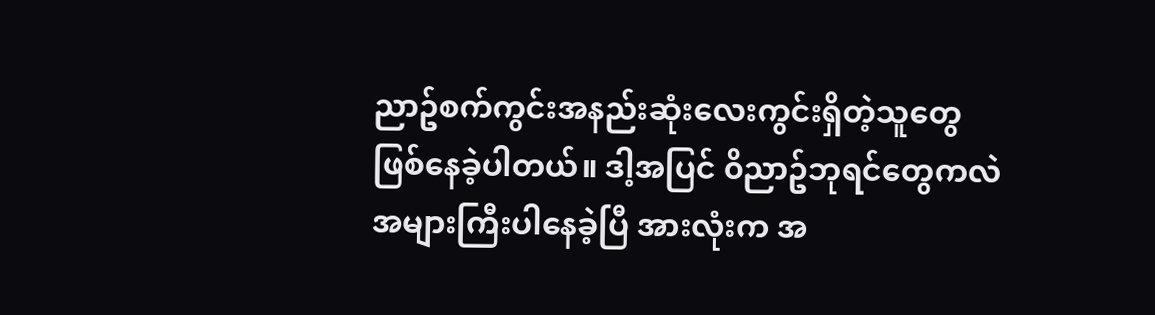ညာဥ်စက်ကွင်းအနည်းဆုံးလေးကွင်းရှိတဲ့သူတွေ ဖြစ်နေခဲ့ပါတယ်။ ဒါ့အပြင် ၀ိညာဥ်ဘုရင်တွေကလဲ အများကြီးပါနေခဲ့ပြီ အားလုံးက အ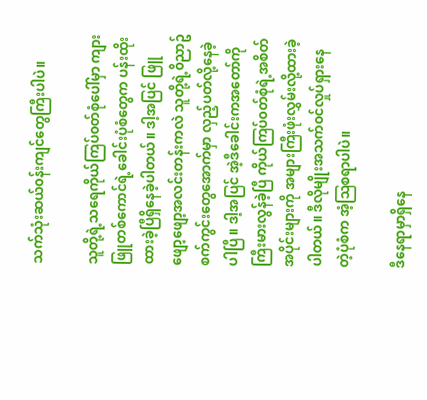သက်သုံးဆယ်၀န်းကျင်တွေကြီးပါပဲ။

သူတို့ရဲ့သရေကိုယ်ကြပ်၀တ်စုံပေါ်မှာ ကျားဖြူတစ်ကောင်ရဲ့ခေါင်းပုံစံတွေက ပန်းထိုးထားခဲ့ပြီရှိနေခဲ့ပါတယ်။ ဒါ့အပြင် ဖြူဖျော့ဖျော့အလင်းတန်းကလဲ သူတို့ရဲ့၀ိညာဥ်စက်ကွင်းတွေအောက်မှာ လှည့်ပတ်လို့နေခဲ့ပါပြီ။ ဒါ့အပြင် အဲ့ဒီခေါင်းကအတော်ကိုကြီးမားလွန်ခဲ့ပြီ ကိုယ်ကြပ်၀တ်စုံရဲ့အစိတ်အပိုင်းများကို အများကြီးဖုံးလွှမ်းလို့ထားခဲ့ပါတယ်။ ဒီလိုမျိုးအသက်၀င်လှုပ်ရှားနေတဲ့ပုံစံက အံ့ဩစရာပါပဲ။

ဒီနေရာမှာရှိနေ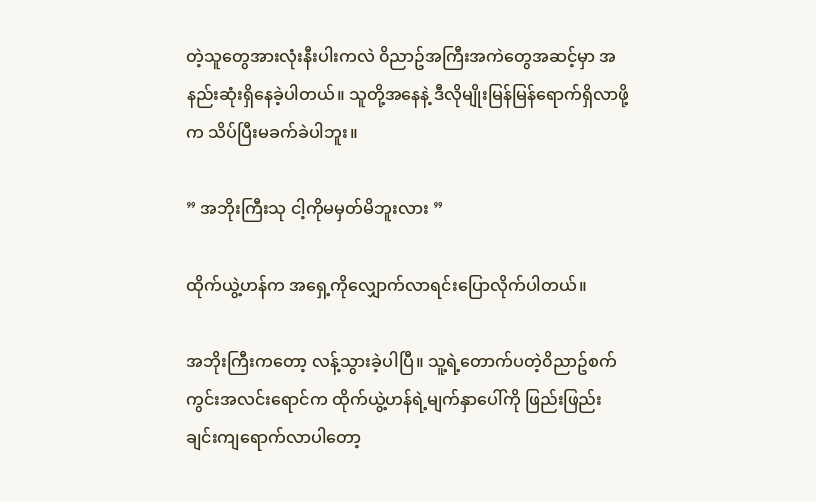တဲ့သူတွေအားလုံးနီးပါးကလဲ ၀ိညာဥ်အကြီးအကဲတွေအဆင့်မှာ အနည်းဆုံးရှိနေခဲ့ပါတယ်။ သူတို့အနေနဲ့ ဒီလိုမျိုးမြန်မြန်ရောက်ရှိလာဖို့က သိပ်ပြီးမခက်ခဲပါဘူး။

” အဘိုးကြီးသု ငါ့ကိုမမှတ်မိဘူးလား ”

ထိုက်ယွဲ့ဟန်က အရှေ့ကိုလျှောက်လာရင်းပြောလိုက်ပါတယ်။

အဘိုးကြီးကတော့ လန့်သွားခဲ့ပါပြီ။ သူ့ရဲ့တောက်ပတဲ့၀ိညာဥ်စက်ကွင်းအလင်းရောင်က ထိုက်ယွဲ့ဟန်ရဲ့မျက်နှာပေါ်ကို ဖြည်းဖြည်းချင်းကျရောက်လာပါတော့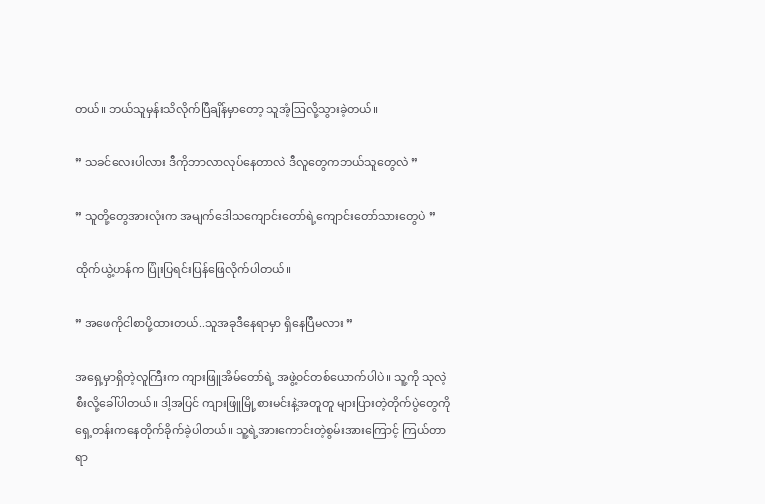တယ်။ ဘယ်သူမှန်းသိလိုက်ပြီချိန်မှာတော့ သူအံ့ဩလို့သွားခဲ့တယ်။

” သခင်လေးပါလား ဒီကိုဘာလာလုပ်နေတာလဲ ဒီလူတွေကဘယ်သူတွေလဲ ”

” သူတို့တွေအားလုံးက အမျက်ဒေါသကျောင်းတော်ရဲ့ကျောင်းတော်သားတွေပဲ ”

ထိုက်ယွဲ့ဟန်က ပြုံးပြရင်းပြန်ဖြေလိုက်ပါတယ်။

” အဖေကိုငါစာပို့ထားတယ်..သူအခုဒီနေရာမှာ ရှိနေပြီမလား ”

အရှေ့မှာရှိတဲ့လူကြီးက ကျားဖြူအိမ်တော်ရဲ့ အဖွဲ့၀င်တစ်ယောက်ပါပဲ။ သူ့ကို သုလဲ့စီးလို့ခေါ်ပါတယ်။ ဒါ့အပြင် ကျားဖြူမြို့စားမင်းနဲ့အတူတူ များပြားတဲ့တိုက်ပွဲတွေကိုရှေ့တန်းကနေတိုက်ခိုက်ခဲ့ပါတယ်။ သူ့ရဲ့အားကောင်းတဲ့စွမ်းအားကြောင့် ကြယ်တာရာ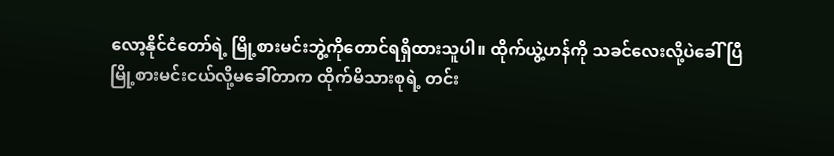လော့နိုင်ငံတော်ရဲ့ မြို့စားမင်းဘွဲ့ကိုတောင်ရရှိထားသူပါ။ ထိုက်ယွဲ့ဟန်ကို သခင်လေးလို့ပဲခေါ်ပြီ မြို့စားမင်းငယ်လို့မခေါ်တာက ထိုက်မိသားစုရဲ့ တင်း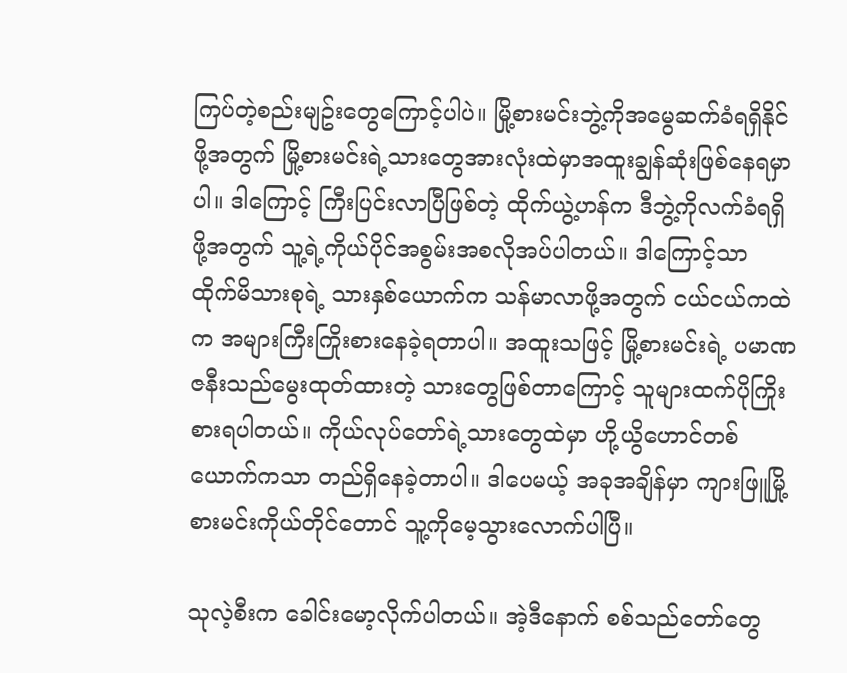ကြပ်တဲ့စည်းမျဥ်းတွေကြောင့်ပါပဲ။ မြို့စားမင်းဘွဲ့ကိုအမွေဆက်ခံရရှိနိုင်ဖို့အတွက် မြို့စားမင်းရဲ့သားတွေအားလုံးထဲမှာအထူးချွန်ဆုံးဖြစ်နေရမှာပါ။ ဒါကြောင့် ကြီးပြင်းလာပြီဖြစ်တဲ့ ထိုက်ယွဲ့ဟန်က ဒီဘွဲ့ကိုလက်ခံရရှိဖို့အတွက် သူ့ရဲ့ကိုယ်ပိုင်အစွမ်းအစလိုအပ်ပါတယ်။ ဒါကြောင့်သာ ထိုက်မိသားစုရဲ့ သားနှစ်ယောက်က သန်မာလာဖို့အတွက် ငယ်ငယ်ကထဲက အများကြီးကြိုးစားနေခဲ့ရတာပါ။ အထူးသဖြင့် မြို့စားမင်းရဲ့ ပမာဏဇနီးသည်မွေးထုတ်ထားတဲ့ သားတွေဖြစ်တာကြောင့် သူများထက်ပိုကြိုးစားရပါတယ်။ ကိုယ်လုပ်တော်ရဲ့သားတွေထဲမှာ ဟို့ယွိဟောင်တစ်ယောက်ကသာ တည်ရှိနေခဲ့တာပါ။ ဒါပေမယ့် အခုအချိန်မှာ ကျားဖြူမြို့စားမင်းကိုယ်တိုင်တောင် သူ့ကိုမေ့သွားလောက်ပါပြီ။

သုလဲ့စီးက ခေါင်းမော့လိုက်ပါတယ်။ အဲ့ဒီနောက် စစ်သည်တော်တွေ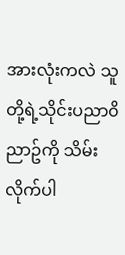အားလုံးကလဲ သူတို့ရဲ့သိုင်းပညာ၀ိညာဥ်ကို သိမ်းလိုက်ပါ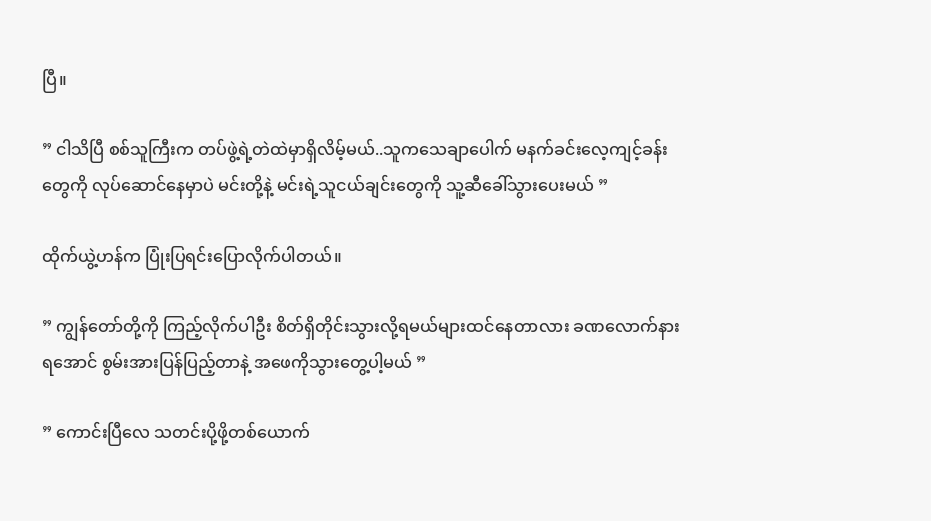ပြီ။

” ငါသိပြီ စစ်သူကြီးက တပ်ဖွဲ့ရဲ့တဲထဲမှာရှိလိမ့်မယ်..သူကသေချာပေါက် မနက်ခင်းလေ့ကျင့်ခန်းတွေကို လုပ်ဆောင်နေမှာပဲ မင်းတို့နဲ့ မင်းရဲ့သူငယ်ချင်းတွေကို သူ့ဆီခေါ်သွားပေးမယ် ”

ထိုက်ယွဲ့ဟန်က ပြုံးပြရင်းပြောလိုက်ပါတယ်။

” ကျွန်တော်တို့ကို ကြည့်လိုက်ပါဦး စိတ်ရှိတိုင်းသွားလို့ရမယ်များထင်နေတာလား ခဏလောက်နားရအောင် စွမ်းအားပြန်ပြည့်တာနဲ့ အဖေကိုသွားတွေ့ပါ့မယ် ”

” ကောင်းပြီလေ သတင်းပို့ဖို့တစ်ယောက်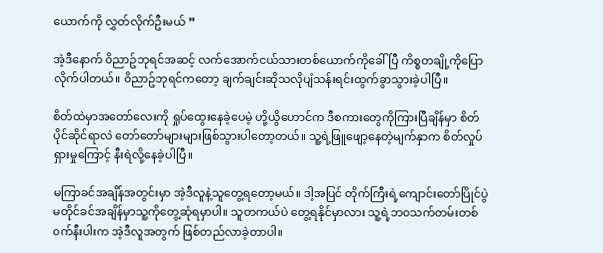ယောက်ကို လွှတ်လိုက်ဦးမယ် ”

အဲ့ဒီနောက် ၀ိညာဥ်ဘုရင်အဆင့် လက်အောက်ငယ်သားတစ်ယောက်ကိုခေါ်ပြီ ကိစ္စတချို့ကိုပြောလိုက်ပါတယ်။ ၀ိညာဥ်ဘုရင်ကတော့ ချက်ချင်းဆိုသလိုပျံသန်းရင်းထွက်ခွာသွားခဲ့ပါပြီ။

စိတ်ထဲမှာအတော်လေးကို ရှုပ်ထွေးနေခဲ့ပေမဲ့ ဟို့ယွိဟောင်က ဒီစကားတွေကိုကြားပြီချိန်မှာ စိတ်ပိုင်ဆိုင်ရာလဲ တော်တော်များများဖြစ်သွားပါတော့တယ်။ သူ့ရဲ့ဖြူဖျော့နေတဲ့မျက်နှာက စိတ်လှုပ်ရှားမှုကြောင့် နီးရဲလို့နေခဲ့ပါပြီ။

မကြာခင်အချိန်အတွင်းမှာ အဲ့ဒီလူနဲ့သူတွေ့ရတော့မယ်။ ဒါ့အပြင် တိုက်ကြီးရဲ့ကျောင်းတော်ပြိုင်ပွဲမတိုင်ခင်အချိန်မှာသူ့ကိုတွေ့ဆုံရမှာပါ။ သူတကယ်ပဲ တွေ့ရနိုင်မှာလား သူ့ရဲ့ဘ၀သက်တမ်းတစ်၀က်နီးပါးက အဲ့ဒီလူအတွက် ဖြစ်တည်လာခဲ့တာပါ။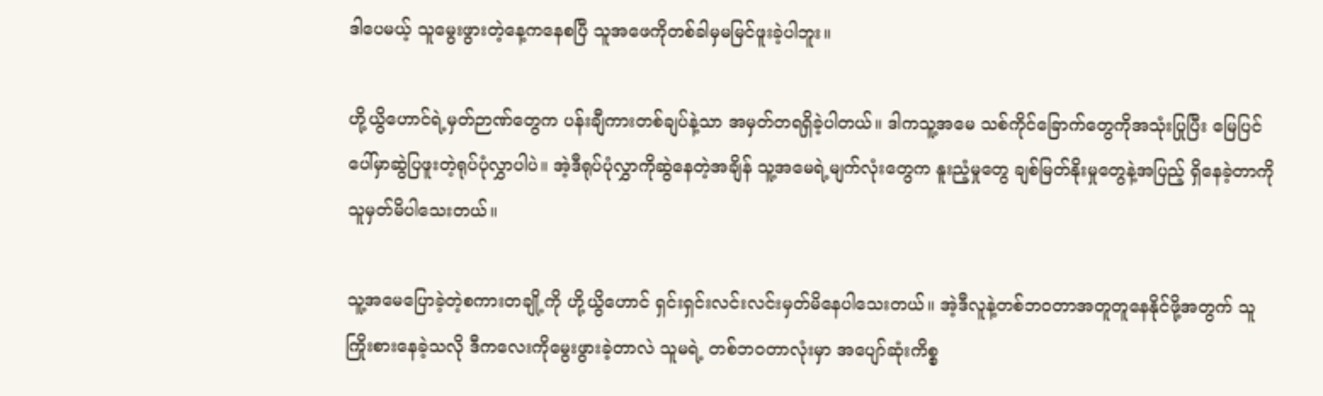ဒါပေမယ့် သူမွေးဖွားတဲ့နေ့ကနေစပြီ သူအဖေကိုတစ်ခါမှမမြင်ဖူးခဲ့ပါဘူး။

ဟို့ယွိဟောင်ရဲ့မှတ်ဉာဏ်တွေက ပန်းချီကားတစ်ချပ်နဲ့သာ အမှတ်တရရှိခဲ့ပါတယ်။ ဒါကသူ့အမေ သစ်ကိုင်ခြောက်တွေကိုအသုံးပြုပြီး မြေပြင်ပေါ်မှာဆွဲပြဖူးတဲ့ရုပ်ပုံလွှာပါပဲ။ အဲ့ဒီရုပ်ပုံလွှာကိုဆွဲနေတဲ့အချိန် သူ့အမေရဲ့မျက်လုံးတွေက နူးညံ့မှုတွေ ချစ်မြတ်နိုးမှုတွေနဲ့အပြည့် ရှိနေခဲ့တာကို သူမှတ်မိပါသေးတယ်။

သူ့အမေပြောခဲ့တဲ့စကားတချို့ကို ဟို့ယွိဟောင် ရှင်းရှင်းလင်းလင်းမှတ်မိနေပါသေးတယ်။ အဲ့ဒီလူနဲ့တစ်ဘ၀တာအတူတူနေနိုင်ဖို့အတွက် သူကြိုးစားနေခဲ့သလို ဒီကလေးကိုမွေးဖွားခဲ့တာလဲ သူမရဲ့ တစ်ဘ၀တာလုံးမှာ အပျော်ဆုံးကိစ္စ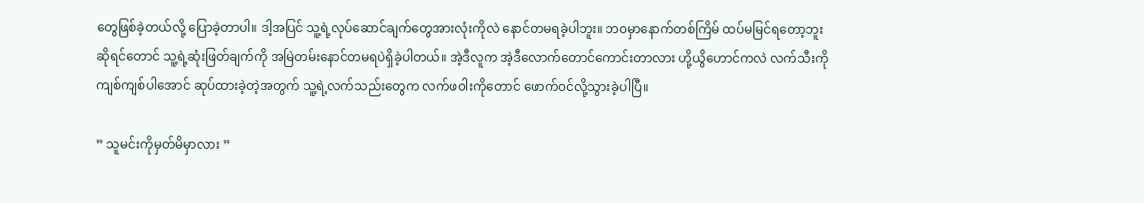တွေဖြစ်ခဲ့တယ်လို့ ပြောခဲ့တာပါ။ ဒါ့အပြင် သူ့ရဲ့လုပ်ဆောင်ချက်တွေအားလုံးကိုလဲ နောင်တမရခဲ့ပါဘူး။ ဘ၀မှာနောက်တစ်ကြိမ် ထပ်မမြင်ရတော့ဘူးဆိုရင်တောင် သူ့ရဲ့ဆုံးဖြတ်ချက်ကို အမြဲတမ်းနောင်တမရပဲရှိခဲ့ပါတယ်။ အဲ့ဒီလူက အဲ့ဒီလောက်တောင်ကောင်းတာလား ဟို့ယွိဟောင်ကလဲ လက်သီးကိုကျစ်ကျစ်ပါအောင် ဆုပ်ထားခဲ့တဲ့အတွက် သူ့ရဲ့လက်သည်းတွေက လက်ဖ၀ါးကိုတောင် ဖောက်၀င်လို့သွားခဲ့ပါပြီ။

” သူမင်းကိုမှတ်မိမှာလား ”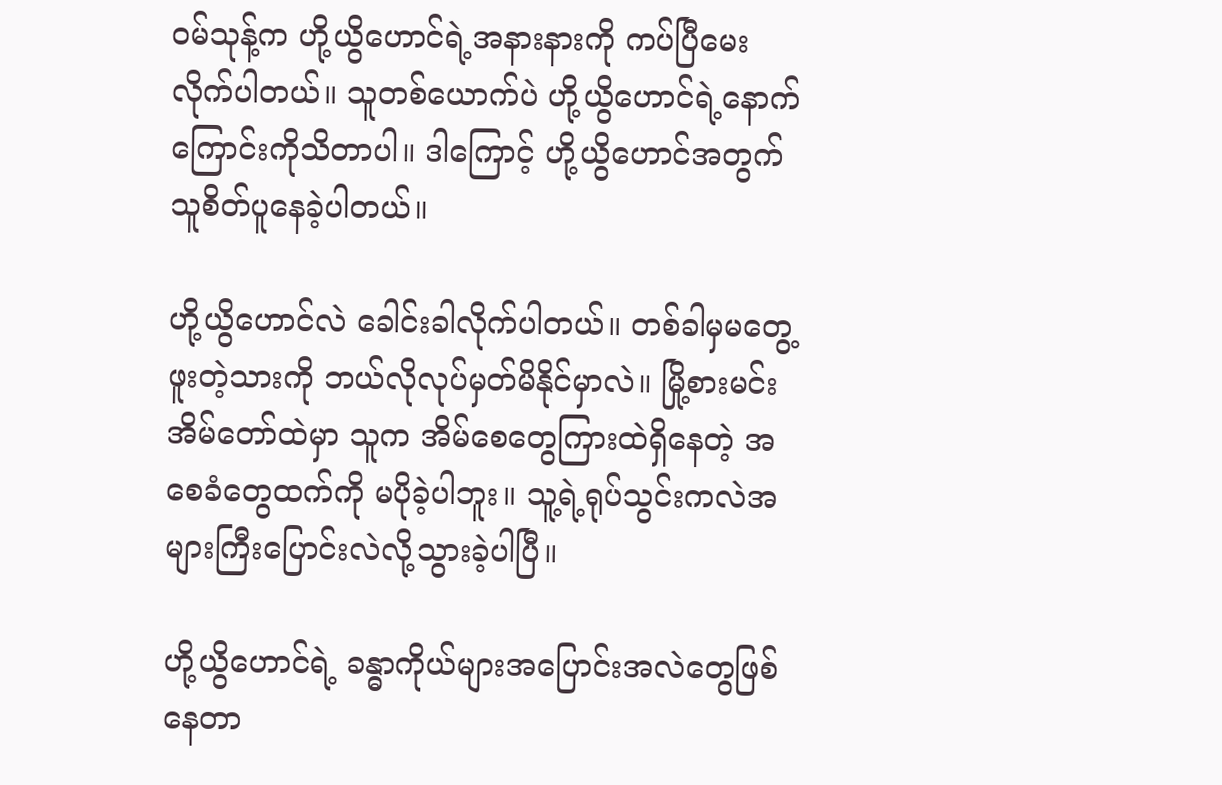၀မ်သုန့်က ဟို့ယွိဟောင်ရဲ့အနားနားကို ကပ်ပြီမေးလိုက်ပါတယ်။ သူတစ်ယောက်ပဲ ဟို့ယွိဟောင်ရဲ့နောက်ကြောင်းကိုသိတာပါ။ ဒါကြောင့် ဟို့ယွိဟောင်အတွက် သူစိတ်ပူနေခဲ့ပါတယ်။

ဟို့ယွိဟောင်လဲ ခေါင်းခါလိုက်ပါတယ်။ တစ်ခါမှမတွေ့ဖူးတဲ့သားကို ဘယ်လိုလုပ်မှတ်မိနိုင်မှာလဲ။ မြို့စားမင်းအိမ်တော်ထဲမှာ သူက အိမ်စေတွေကြားထဲရှိနေတဲ့ အစေခံတွေထက်ကို မပိုခဲ့ပါဘူး။ သူ့ရဲ့ရုပ်သွင်းကလဲအများကြီးပြောင်းလဲလို့သွားခဲ့ပါပြီ။

ဟို့ယွိဟောင်ရဲ့ ခန္ဓာကိုယ်များအပြောင်းအလဲတွေဖြစ်နေတာ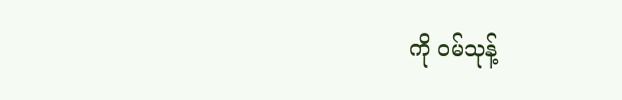ကို ၀မ်သုန့်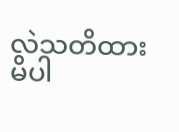လဲသတိထားမိပါ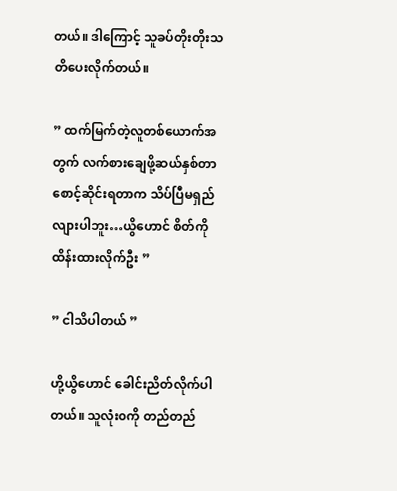တယ်။ ဒါကြောင့် သူခပ်တိုးတိုးသတိပေးလိုက်တယ်။

” ထက်မြက်တဲ့လူတစ်ယောက်အတွက် လက်စားချေဖို့ဆယ်နှစ်တာစောင့်ဆိုင်းရတာက သိပ်ပြီမရှည်လျားပါဘူး…ယွိဟောင် စိတ်ကိုထိန်းထားလိုက်ဦး ”

” ငါသိပါတယ် ”

ဟို့ယွိဟောင် ခေါင်းညိတ်လိုက်ပါတယ်။ သူလုံး၀ကို တည်တည်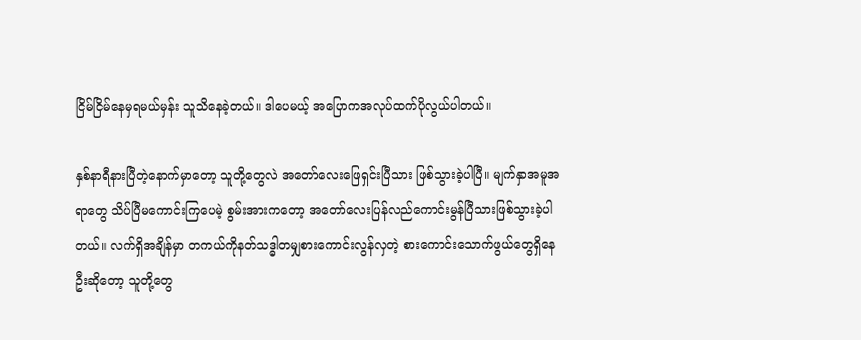ငြိမ်ငြိမ်နေမှရမယ်မှန်း သူသိနေခဲ့တယ်။ ဒါပေမယ့် အပြောကအလုပ်ထက်ပိုလွယ်ပါတယ်။

နှစ်နာရီနားပြီတဲ့နောက်မှာတော့ သူတို့တွေလဲ အတော်လေးဖြေရှင်းပြီသား ဖြစ်သွားခဲ့ပါပြီ။ မျက်နှာအမူအရာတွေ သိပ်ပြီမကောင်းကြပေမဲ့ စွမ်းအားကတော့ အတော်လေးပြန်လည်ကောင်းမွန်ပြီသားဖြစ်သွားခဲ့ပါတယ်။ လက်ရှိအချိန်မှာ တကယ်ကိုနတ်သဒ္ဓါတမျှစားကောင်းလွန်လှတဲ့ စားကောင်းသောက်ဖွယ်တွေရှိနေဦးဆိုတော့ သူတို့တွေ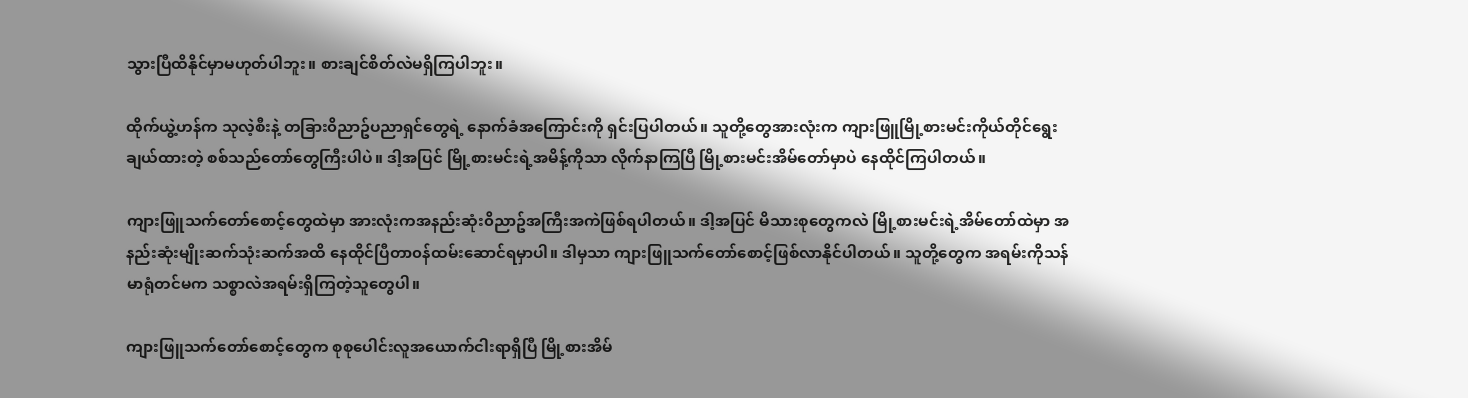သွားပြီထိနိုင်မှာမဟုတ်ပါဘူး။ စားချင်စိတ်လဲမရှိကြပါဘူး။

ထိုက်ယွဲ့ဟန်က သုလဲ့စီးနဲ့ တခြား၀ိညာဥ်ပညာရှင်တွေရဲ့ နောက်ခံအကြောင်းကို ရှင်းပြပါတယ်။ သူတို့တွေအားလုံးက ကျားဖြူမြို့စားမင်းကိုယ်တိုင်ရွေးချယ်ထားတဲ့ စစ်သည်တော်တွေကြီးပါပဲ။ ဒါ့အပြင် မြို့စားမင်းရဲ့အမိန့်ကိုသာ လိုက်နာကြပြီ မြို့စားမင်းအိမ်တော်မှာပဲ နေထိုင်ကြပါတယ်။

ကျားဖြူသက်တော်စောင့်တွေထဲမှာ အားလုံးကအနည်းဆုံး၀ိညာဥ်အကြီးအကဲဖြစ်ရပါတယ်။ ဒါ့အပြင် မိသားစုတွေကလဲ မြို့စားမင်းရဲ့အိမ်တော်ထဲမှာ အနည်းဆုံးမျိုးဆက်သုံးဆက်အထိ နေထိုင်ပြီတာ၀န်ထမ်းဆောင်ရမှာပါ။ ဒါမှသာ ကျားဖြူသက်တော်စောင့်ဖြစ်လာနိုင်ပါတယ်။ သူတို့တွေက အရမ်းကိုသန်မာရုံတင်မက သစ္စာလဲအရမ်းရှိကြတဲ့သူတွေပါ။

ကျားဖြူသက်တော်စောင့်တွေက စုစုပေါင်းလူအယောက်ငါးရာရှိပြီ မြို့စားအိမ်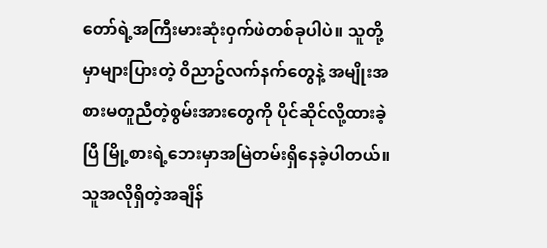တော်ရဲ့အကြီးမားဆုံး၀ှက်ဖဲတစ်ခုပါပဲ။ သူတို့မှာများပြားတဲ့ ၀ိညာဥ်လက်နက်တွေနဲ့ အမျိုးအစားမတူညီတဲ့စွမ်းအားတွေကို ပိုင်ဆိုင်လို့ထားခဲ့ပြီ မြို့စားရဲ့ဘေးမှာအမြဲတမ်းရှိနေခဲ့ပါတယ်။ သူအလိုရှိတဲ့အချိန်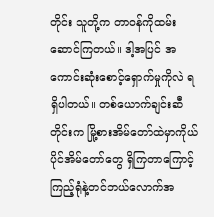တိုင်း သူတို့က တာ၀န်ကိုထမ်းဆောင်ကြတယ်။ ဒါ့အပြင် အကောင်းဆုံးစောင့်ရှောက်မှုကိုလဲ ရရှိပါတယ်။ တစ်ယောက်ချင်းဆီတိုင်းက မြို့စားအိမ်တော်ထဲမှာကိုယ်ပိုင်အိမ်တော်တွေ ရှိကြတာကြောင့် ကြည့်ရုံနဲ့တင်ဘယ်လောက်အ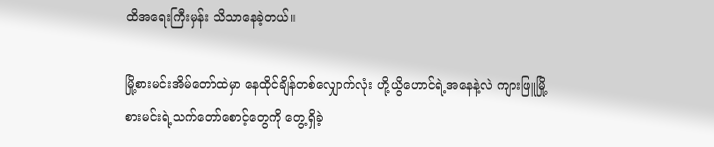ထိအရေးကြီးမှန်း သိသာနေခဲ့တယ်။

မြို့စားမင်းအိမ်တော်ထဲမှာ နေထိုင်ချိန်တစ်လျှောက်လုံး ဟို့ယွိဟောင်ရဲ့အနေနဲ့လဲ ကျားဖြူမြို့စားမင်းရဲ့သက်တော်စောင့်တွေကို တွေ့ရှိခဲ့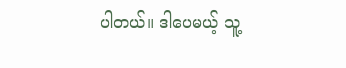ပါတယ်။ ဒါပေမယ့် သူ့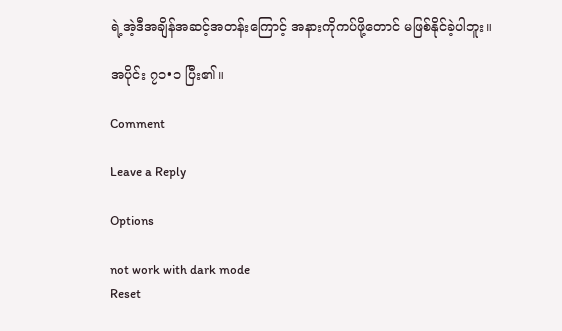ရဲ့အဲ့ဒီအချိန်အဆင့်အတန်းကြောင့် အနားကိုကပ်ဖို့တောင် မဖြစ်နိုင်ခဲ့ပါဘူး။

အပိုင်း ၇၁•၁ ပြီး၏။

Comment

Leave a Reply

Options

not work with dark mode
Reset